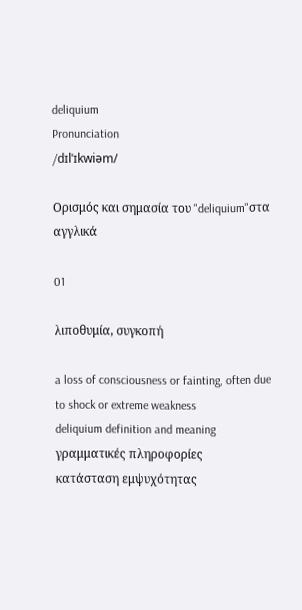deliquium
Pronunciation
/dɪlˈɪkwiəm/

Ορισμός και σημασία του "deliquium"στα αγγλικά

01

λιποθυμία, συγκοπή

a loss of consciousness or fainting, often due to shock or extreme weakness
deliquium definition and meaning
γραμματικές πληροφορίες
κατάσταση εμψυχότητας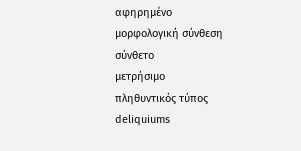αφηρημένο
μορφολογική σύνθεση
σύνθετο
μετρήσιμο
πληθυντικός τύπος
deliquiums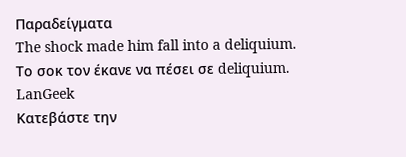Παραδείγματα
The shock made him fall into a deliquium.
Το σοκ τον έκανε να πέσει σε deliquium.
LanGeek
Κατεβάστε την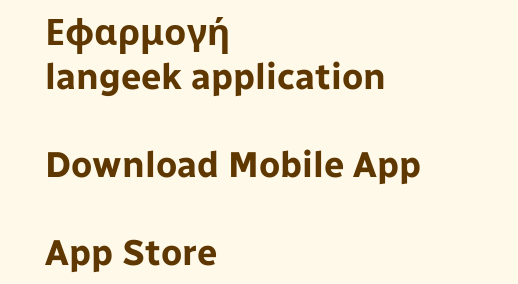Εφαρμογή
langeek application

Download Mobile App

App Store